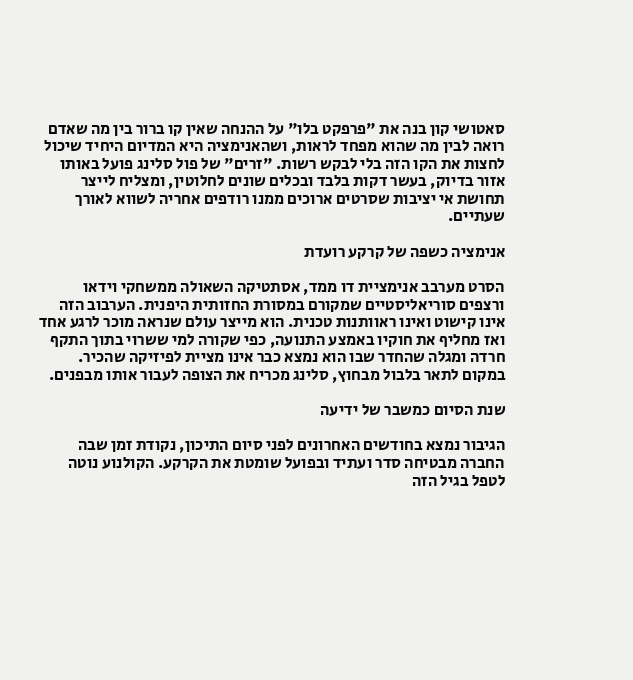סאטושי קון בנה את "פרפקט בלו" על ההנחה שאין קו ברור בין מה שאדם רואה לבין מה שהוא מפחד לראות, ושהאנימציה היא המדיום היחיד שיכול לחצות את הקו הזה בלי לבקש רשות. "זרים" של פול סלינג פועל באותו אזור בדיוק, בעשר דקות בלבד ובכלים שונים לחלוטין, ומצליח לייצר תחושת אי יציבות שסרטים ארוכים ממנו רודפים אחריה לשווא לאורך שעתיים.

אנימציה כשפה של קרקע רועדת

הסרט מערבב אנימציית דו ממד, אסתטיקה השאולה ממשחקי וידאו ורצפים סוריאליסטיים שמקורם במסורת החזותית היפנית. הערבוב הזה אינו קישוט ואינו ראוותנות טכנית. הוא מייצר עולם שנראה מוכר לרגע אחד ואז מחליף את חוקיו באמצע התנועה, כפי שקורה למי ששרוי בתוך התקף חרדה ומגלה שהחדר שבו הוא נמצא כבר אינו מציית לפיזיקה שהכיר. במקום לתאר בלבול מבחוץ, סלינג מכריח את הצופה לעבור אותו מבפנים.

שנת הסיום כמשבר של ידיעה

הגיבור נמצא בחודשים האחרונים לפני סיום התיכון, נקודת זמן שבה החברה מבטיחה סדר ועתיד ובפועל שומטת את הקרקע. הקולנוע נוטה לטפל בגיל הזה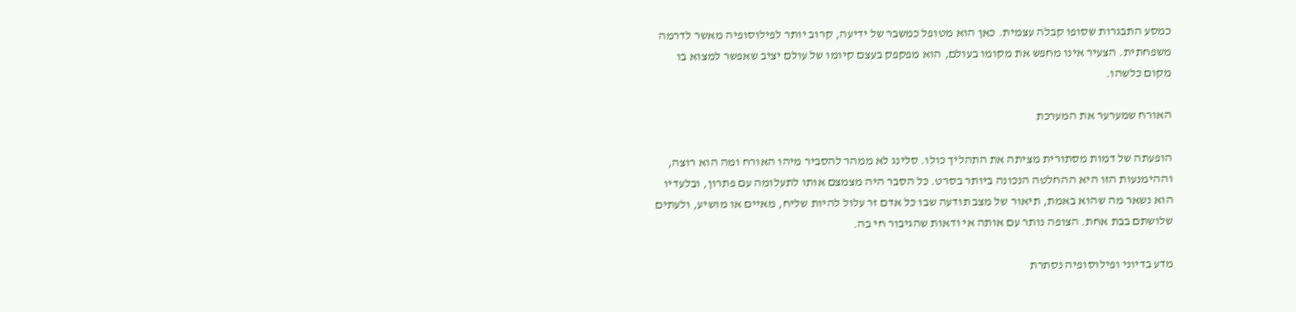כמסע התבגרות שסופו קבלה עצמית. כאן הוא מטופל כמשבר של ידיעה, קרוב יותר לפילוסופיה מאשר לדרמה משפחתית. הצעיר אינו מחפש את מקומו בעולם, הוא מפקפק בעצם קיומו של עולם יציב שאפשר למצוא בו מקום כלשהו.

האורח שמערער את המערכת

הופעתה של דמות מסתורית מציתה את התהליך כולו. סלינג לא ממהר להסביר מיהו האורח ומה הוא רוצה, וההימנעות הזו היא ההחלטה הנכונה ביותר בסרט. כל הסבר היה מצמצם אותו לתעלומה עם פתרון, ובלעדיו הוא נשאר מה שהוא באמת, תיאור של מצב תודעה שבו כל אדם זר עלול להיות שליח, מאיים או מושיע, ולעתים שלושתם בבת אחת. הצופה נותר עם אותה אי ודאות שהגיבור חי בה.

מדע בדיוני ופילוסופיה נסתרת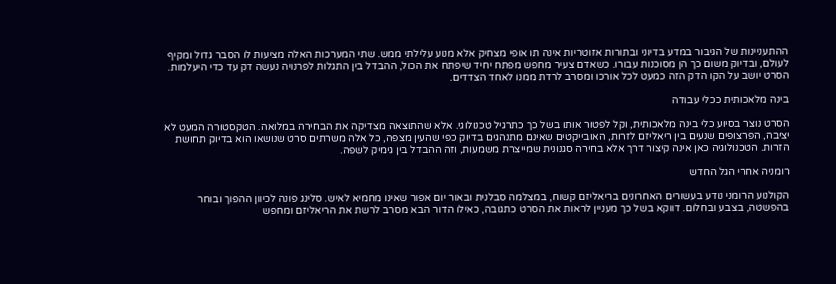ההתעניינות של הגיבור במדע בדיוני ובתורות אזוטריות אינה תו אופי מצחיק אלא מנוע עלילתי ממש. שתי המערכות האלה מציעות לו הסבר גדול ומקיף לעולם, ובדיוק משום כך הן מסוכנות עבורו. כשאדם צעיר מחפש מפתח יחיד שיפתח את הכול, ההבדל בין התגלות לפרנויה נעשה דק עד כדי היעלמות. הסרט יושב על הקו הדק הזה כמעט לכל אורכו ומסרב לרדת ממנו לאחד הצדדים.

בינה מלאכותית ככלי עבודה

הסרט נוצר בסיוע כלי בינה מלאכותית, וקל לפטור אותו בשל כך כתרגיל טכנולוגי. אלא שהתוצאה מצדיקה את הבחירה במלואה. הטקסטורה המעט לא יציבה, הפרצופים שנעים בין ריאליזם לזרות, האובייקטים שאינם מתנהגים בדיוק כפי שהעין מצפה, כל אלה משרתים סרט שנושאו הוא בדיוק תחושת הזרות. הטכנולוגיה כאן אינה קיצור דרך אלא בחירה סגנונית שמייצרת משמעות, וזה ההבדל בין גימיק לשפה.

רומניה אחרי הגל החדש

הקולנוע הרומני נודע בעשורים האחרונים בריאליזם קשוח, במצלמה סבלנית ובאור יום אפור שאינו מחמיא לאיש. סלינג פונה לכיוון ההפוך ובוחר בהפשטה, בצבע ובחלום. דווקא בשל כך מעניין לראות את הסרט כתגובה, כאילו הדור הבא מסרב לרשת את הריאליזם ומחפש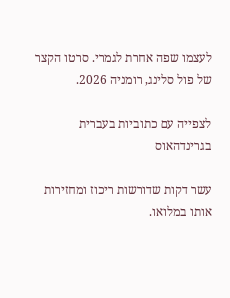לעצמו שפה אחרת לגמרי. סרטו הקצר של פול סלינג, רומניה 2026.

לצפייה עם כתוביות בעברית בגרינדהאוס

עשר דקות שדורשות ריכוז ומחזירות אותו במלואו.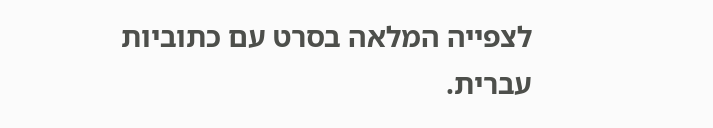לצפייה המלאה בסרט עם כתוביות עברית.